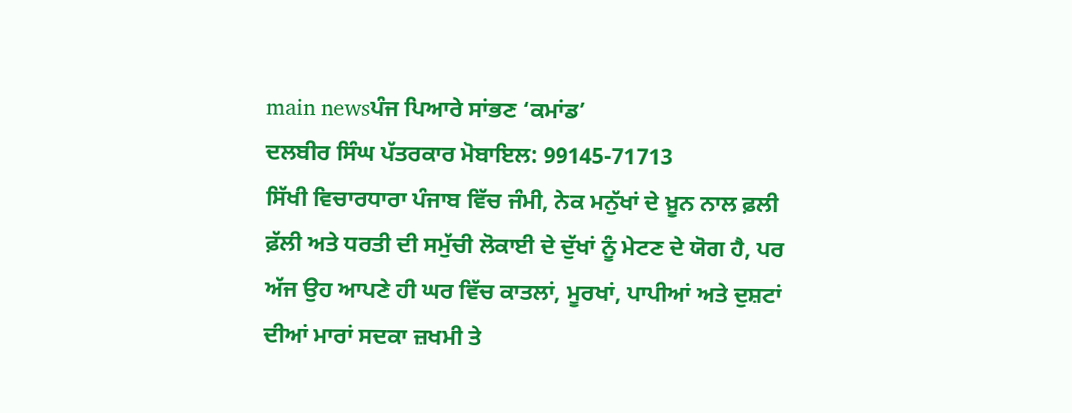main newsਪੰਜ ਪਿਆਰੇ ਸਾਂਭਣ ‘ਕਮਾਂਡ’
ਦਲਬੀਰ ਸਿੰਘ ਪੱਤਰਕਾਰ ਮੋਬਾਇਲ: 99145-71713
ਸਿੱਖੀ ਵਿਚਾਰਧਾਰਾ ਪੰਜਾਬ ਵਿੱਚ ਜੰਮੀ, ਨੇਕ ਮਨੁੱਖਾਂ ਦੇ ਖ਼ੂਨ ਨਾਲ ਫ਼ਲੀ ਫ਼ੱਲੀ ਅਤੇ ਧਰਤੀ ਦੀ ਸਮੁੱਚੀ ਲੋਕਾਈ ਦੇ ਦੁੱਖਾਂ ਨੂੰ ਮੇਟਣ ਦੇ ਯੋਗ ਹੈ, ਪਰ ਅੱਜ ਉਹ ਆਪਣੇ ਹੀ ਘਰ ਵਿੱਚ ਕਾਤਲਾਂ, ਮੂਰਖਾਂ, ਪਾਪੀਆਂ ਅਤੇ ਦੁਸ਼ਟਾਂ ਦੀਆਂ ਮਾਰਾਂ ਸਦਕਾ ਜ਼ਖਮੀ ਤੇ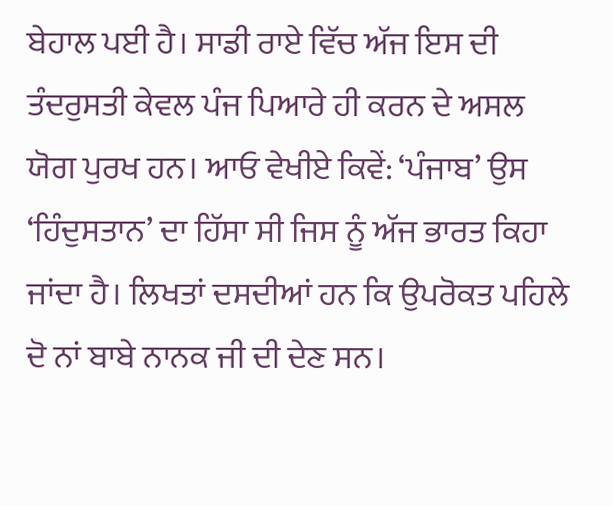ਬੇਹਾਲ ਪਈ ਹੈ। ਸਾਡੀ ਰਾਏ ਵਿੱਚ ਅੱਜ ਇਸ ਦੀ ਤੰਦਰੁਸਤੀ ਕੇਵਲ ਪੰਜ ਪਿਆਰੇ ਹੀ ਕਰਨ ਦੇ ਅਸਲ ਯੋਗ ਪੁਰਖ ਹਨ। ਆਓ ਵੇਖੀਏ ਕਿਵੇਂ: ‘ਪੰਜਾਬ’ ਉਸ ‘ਹਿੰਦੁਸਤਾਨ’ ਦਾ ਹਿੱਸਾ ਸੀ ਜਿਸ ਨੂੰ ਅੱਜ ਭਾਰਤ ਕਿਹਾ ਜਾਂਦਾ ਹੈ। ਲਿਖਤਾਂ ਦਸਦੀਆਂ ਹਨ ਕਿ ਉਪਰੋਕਤ ਪਹਿਲੇ ਦੋ ਨਾਂ ਬਾਬੇ ਨਾਨਕ ਜੀ ਦੀ ਦੇਣ ਸਨ।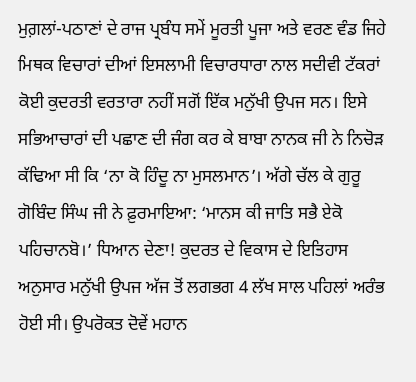ਮੁਗ਼ਲਾਂ-ਪਠਾਣਾਂ ਦੇ ਰਾਜ ਪ੍ਰਬੰਧ ਸਮੇਂ ਮੂਰਤੀ ਪੂਜਾ ਅਤੇ ਵਰਣ ਵੰਡ ਜਿਹੇ ਮਿਥਕ ਵਿਚਾਰਾਂ ਦੀਆਂ ਇਸਲਾਮੀ ਵਿਚਾਰਧਾਰਾ ਨਾਲ ਸਦੀਵੀ ਟੱਕਰਾਂ ਕੋਈ ਕੁਦਰਤੀ ਵਰਤਾਰਾ ਨਹੀਂ ਸਗੋਂ ਇੱਕ ਮਨੁੱਖੀ ਉਪਜ ਸਨ। ਇਸੇ ਸਭਿਆਚਾਰਾਂ ਦੀ ਪਛਾਣ ਦੀ ਜੰਗ ਕਰ ਕੇ ਬਾਬਾ ਨਾਨਕ ਜੀ ਨੇ ਨਿਚੋੜ ਕੱਢਿਆ ਸੀ ਕਿ ‘ਨਾ ਕੋ ਹਿੰਦੂ ਨਾ ਮੁਸਲਮਾਨ’। ਅੱਗੇ ਚੱਲ ਕੇ ਗੁਰੂ ਗੋਬਿੰਦ ਸਿੰਘ ਜੀ ਨੇ ਫ਼ੁਰਮਾਇਆ: ‘ਮਾਨਸ ਕੀ ਜਾਤਿ ਸਭੈ ਏਕੋ ਪਹਿਚਾਨਬੋ।’ ਧਿਆਨ ਦੇਣਾ! ਕੁਦਰਤ ਦੇ ਵਿਕਾਸ ਦੇ ਇਤਿਹਾਸ ਅਨੁਸਾਰ ਮਨੁੱਖੀ ਉਪਜ ਅੱਜ ਤੋਂ ਲਗਭਗ 4 ਲੱਖ ਸਾਲ ਪਹਿਲਾਂ ਅਰੰਭ ਹੋਈ ਸੀ। ਉਪਰੋਕਤ ਦੋਵੇਂ ਮਹਾਨ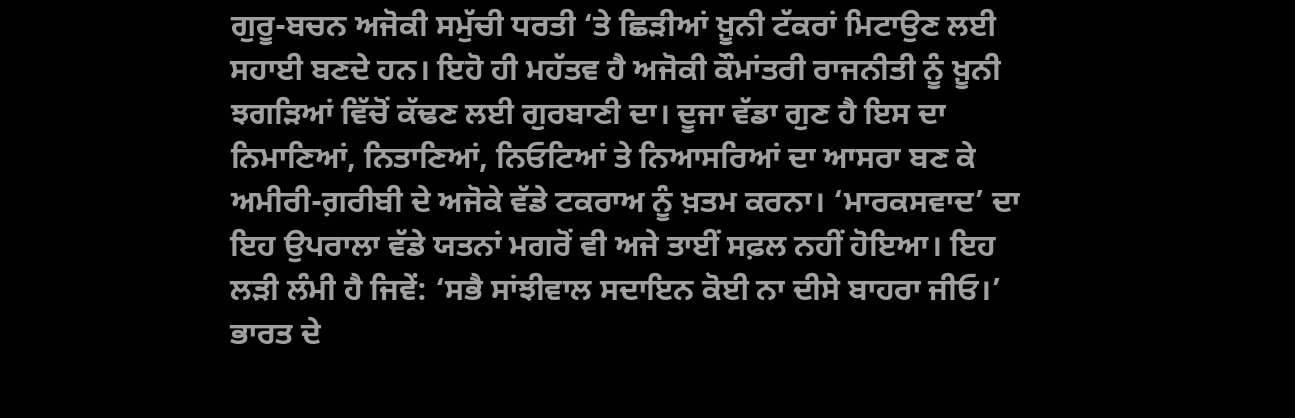ਗੁਰੂ-ਬਚਨ ਅਜੋਕੀ ਸਮੁੱਚੀ ਧਰਤੀ ‘ਤੇ ਛਿੜੀਆਂ ਖ਼ੂਨੀ ਟੱਕਰਾਂ ਮਿਟਾਉਣ ਲਈ ਸਹਾਈ ਬਣਦੇ ਹਨ। ਇਹੋ ਹੀ ਮਹੱਤਵ ਹੈ ਅਜੋਕੀ ਕੌਮਾਂਤਰੀ ਰਾਜਨੀਤੀ ਨੂੰ ਖ਼ੂਨੀ ਝਗੜਿਆਂ ਵਿੱਚੋਂ ਕੱਢਣ ਲਈ ਗੁਰਬਾਣੀ ਦਾ। ਦੂਜਾ ਵੱਡਾ ਗੁਣ ਹੈ ਇਸ ਦਾ ਨਿਮਾਣਿਆਂ, ਨਿਤਾਣਿਆਂ, ਨਿਓਟਿਆਂ ਤੇ ਨਿਆਸਰਿਆਂ ਦਾ ਆਸਰਾ ਬਣ ਕੇ ਅਮੀਰੀ-ਗ਼ਰੀਬੀ ਦੇ ਅਜੋਕੇ ਵੱਡੇ ਟਕਰਾਅ ਨੂੰ ਖ਼ਤਮ ਕਰਨਾ। ‘ਮਾਰਕਸਵਾਦ’ ਦਾ ਇਹ ਉਪਰਾਲਾ ਵੱਡੇ ਯਤਨਾਂ ਮਗਰੋਂ ਵੀ ਅਜੇ ਤਾਈਂ ਸਫ਼ਲ ਨਹੀਂ ਹੋਇਆ। ਇਹ ਲੜੀ ਲੰਮੀ ਹੈ ਜਿਵੇਂ: ‘ਸਭੈ ਸਾਂਝੀਵਾਲ ਸਦਾਇਨ ਕੋਈ ਨਾ ਦੀਸੇ ਬਾਹਰਾ ਜੀਓ।’ ਭਾਰਤ ਦੇ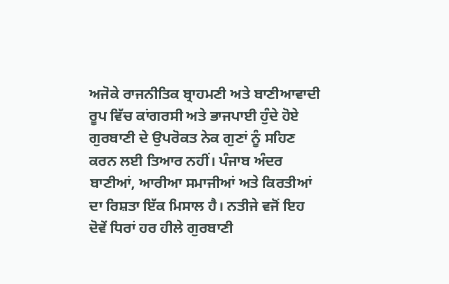ਅਜੋਕੇ ਰਾਜਨੀਤਿਕ ਬ੍ਰਾਹਮਣੀ ਅਤੇ ਬਾਣੀਆਵਾਦੀ ਰੂਪ ਵਿੱਚ ਕਾਂਗਰਸੀ ਅਤੇ ਭਾਜਪਾਈ ਹੁੰਦੇ ਹੋਏ ਗੁਰਬਾਣੀ ਦੇ ਉਪਰੋਕਤ ਨੇਕ ਗੁਣਾਂ ਨੂੰ ਸਹਿਣ ਕਰਨ ਲਈ ਤਿਆਰ ਨਹੀਂ। ਪੰਜਾਬ ਅੰਦਰ ਬਾਣੀਆਂ, ਆਰੀਆ ਸਮਾਜੀਆਂ ਅਤੇ ਕਿਰਤੀਆਂ ਦਾ ਰਿਸ਼ਤਾ ਇੱਕ ਮਿਸਾਲ ਹੈ। ਨਤੀਜੇ ਵਜੋਂ ਇਹ ਦੋਵੇਂ ਧਿਰਾਂ ਹਰ ਹੀਲੇ ਗੁਰਬਾਣੀ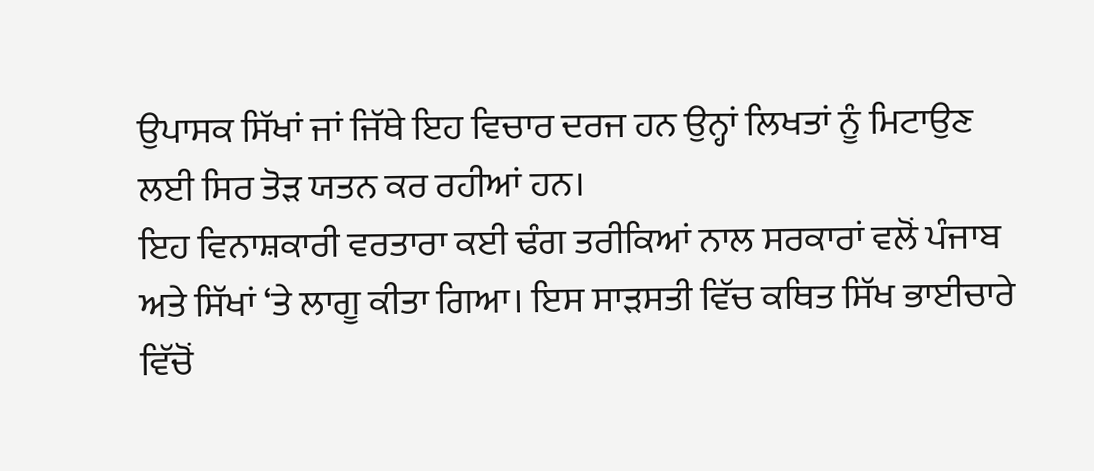ਉਪਾਸਕ ਸਿੱਖਾਂ ਜਾਂ ਜਿੱਥੇ ਇਹ ਵਿਚਾਰ ਦਰਜ ਹਨ ਉਨ੍ਹਾਂ ਲਿਖਤਾਂ ਨੂੰ ਮਿਟਾਉਣ ਲਈ ਸਿਰ ਤੋੜ ਯਤਨ ਕਰ ਰਹੀਆਂ ਹਨ।
ਇਹ ਵਿਨਾਸ਼ਕਾਰੀ ਵਰਤਾਰਾ ਕਈ ਢੰਗ ਤਰੀਕਿਆਂ ਨਾਲ ਸਰਕਾਰਾਂ ਵਲੋਂ ਪੰਜਾਬ ਅਤੇ ਸਿੱਖਾਂ ‘ਤੇ ਲਾਗੂ ਕੀਤਾ ਗਿਆ। ਇਸ ਸਾੜਸਤੀ ਵਿੱਚ ਕਥਿਤ ਸਿੱਖ ਭਾਈਚਾਰੇ ਵਿੱਚੋਂ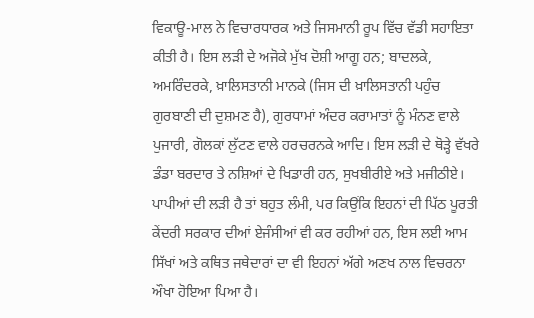ਵਿਕਾਊ-ਮਾਲ ਨੇ ਵਿਚਾਰਧਾਰਕ ਅਤੇ ਜਿਸਮਾਨੀ ਰੂਪ ਵਿੱਚ ਵੱਡੀ ਸਹਾਇਤਾ ਕੀਤੀ ਹੈ। ਇਸ ਲੜੀ ਦੇ ਅਜੋਕੇ ਮੁੱਖ ਦੋਸ਼ੀ ਆਗੂ ਹਨ; ਬਾਦਲਕੇ, ਅਮਰਿੰਦਰਕੇ, ਖ਼ਾਲਿਸਤਾਨੀ ਮਾਨਕੇ (ਜਿਸ ਦੀ ਖ਼ਾਲਿਸਤਾਨੀ ਪਹੁੰਚ ਗੁਰਬਾਣੀ ਦੀ ਦੁਸ਼ਮਣ ਹੈ), ਗੁਰਧਾਮਾਂ ਅੰਦਰ ਕਰਾਮਾਤਾਂ ਨੂੰ ਮੰਨਣ ਵਾਲੇ ਪੁਜਾਰੀ, ਗੋਲਕਾਂ ਲੁੱਟਣ ਵਾਲੇ ਹਰਚਰਨਕੇ ਆਦਿ। ਇਸ ਲੜੀ ਦੇ ਥੋੜ੍ਹੇ ਵੱਖਰੇ ਡੰਡਾ ਬਰਦਾਰ ਤੇ ਨਸ਼ਿਆਂ ਦੇ ਖਿਡਾਰੀ ਹਨ, ਸੁਖਬੀਰੀਏ ਅਤੇ ਮਜੀਠੀਏ। ਪਾਪੀਆਂ ਦੀ ਲੜੀ ਹੈ ਤਾਂ ਬਹੁਤ ਲੰਮੀ, ਪਰ ਕਿਉਂਕਿ ਇਹਨਾਂ ਦੀ ਪਿੱਠ ਪੂਰਤੀ ਕੇਂਦਰੀ ਸਰਕਾਰ ਦੀਆਂ ਏਜੰਸੀਆਂ ਵੀ ਕਰ ਰਹੀਆਂ ਹਨ, ਇਸ ਲਈ ਆਮ ਸਿੱਖਾਂ ਅਤੇ ਕਥਿਤ ਜਥੇਦਾਰਾਂ ਦਾ ਵੀ ਇਹਨਾਂ ਅੱਗੇ ਅਣਖ ਨਾਲ ਵਿਚਰਨਾ ਔਖਾ ਹੋਇਆ ਪਿਆ ਹੈ।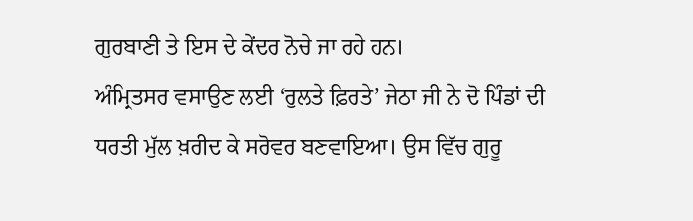ਗੁਰਬਾਣੀ ਤੇ ਇਸ ਦੇ ਕੇਂਦਰ ਨੋਚੇ ਜਾ ਰਹੇ ਹਨ।
ਅੰਮ੍ਰਿਤਸਰ ਵਸਾਉਣ ਲਈ ‘ਰੁਲਤੇ ਫ਼ਿਰਤੇ’ ਜੇਠਾ ਜੀ ਨੇ ਦੋ ਪਿੰਡਾਂ ਦੀ ਧਰਤੀ ਮੁੱਲ ਖ਼ਰੀਦ ਕੇ ਸਰੋਵਰ ਬਣਵਾਇਆ। ਉਸ ਵਿੱਚ ਗੁਰੂ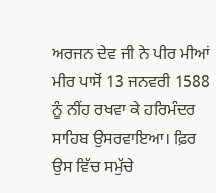ਅਰਜਨ ਦੇਵ ਜੀ ਨੇ ਪੀਰ ਮੀਆਂ ਮੀਰ ਪਾਸੋਂ 13 ਜਨਵਰੀ 1588 ਨੂੰ ਨੀਂਹ ਰਖਵਾ ਕੇ ਹਰਿਮੰਦਰ ਸਾਹਿਬ ਉਸਰਵਾਇਆ। ਫ਼ਿਰ ਉਸ ਵਿੱਚ ਸਮੁੱਚੇ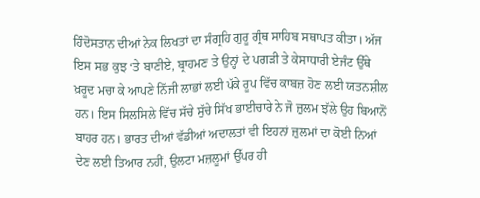ਹਿੰਦੋਸਤਾਨ ਦੀਆਂ ਨੇਕ ਲਿਖਤਾਂ ਦਾ ਸੰਗ੍ਰਹਿ ਗੁਰੂ ਗ੍ਰੰਥ ਸਾਹਿਬ ਸਥਾਪਤ ਕੀਤਾ। ਅੱਜ ਇਸ ਸਭ ਕੁਝ ‘ਤੇ ਬਾਣੀਏ, ਬ੍ਰਾਹਮਣ ਤੇ ਉਨ੍ਹਾਂ ਦੇ ਪਗੜੀ ਤੇ ਕੇਸਾਧਾਰੀ ਏਜੰਟ ਉੱਥੇ ਖ਼ਰੂਦ ਮਚਾ ਕੇ ਆਪਣੇ ਨਿੱਜੀ ਲਾਭਾਂ ਲਈ ਪੱਕੇ ਰੂਪ ਵਿੱਚ ਕਾਬਜ਼ ਹੋਣ ਲਈ ਯਤਨਸ਼ੀਲ ਹਨ। ਇਸ ਸਿਲਸਿਲੇ ਵਿੱਚ ਸੱਚੇ ਸੁੱਚੇ ਸਿੱਖ ਭਾਈਚਾਰੇ ਨੇ ਜੋ ਜ਼ੁਲਮ ਝੱਲੇ ਉਹ ਬਿਆਨੋਂ ਬਾਹਰ ਹਨ। ਭਾਰਤ ਦੀਆਂ ਵੱਡੀਆਂ ਅਦਾਲਤਾਂ ਵੀ ਇਹਨਾਂ ਜ਼ੁਲਮਾਂ ਦਾ ਕੋਈ ਨਿਆਂ ਦੇਣ ਲਈ ਤਿਆਰ ਨਹੀਂ, ਉਲਟਾ ਮਜ਼ਲੂਮਾਂ ਉੱਪਰ ਹੀ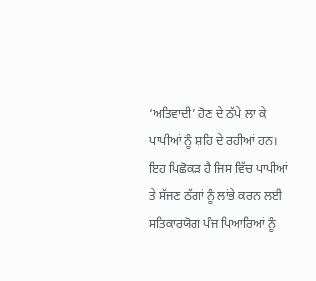‘ਅਤਿਵਾਦੀ’ ਹੋਣ ਦੇ ਠੱਪੇ ਲਾ ਕੇ ਪਾਪੀਆਂ ਨੂੰ ਸ਼ਹਿ ਦੇ ਰਹੀਆਂ ਹਨ।
ਇਹ ਪਿਛੋਕੜ ਹੈ ਜਿਸ ਵਿੱਚ ਪਾਪੀਆਂ ਤੇ ਸੱਜਣ ਠੱਗਾਂ ਨੂੰ ਲਾਂਭੇ ਕਰਨ ਲਈ ਸਤਿਕਾਰਯੋਗ ਪੰਜ ਪਿਆਰਿਆਂ ਨੂੰ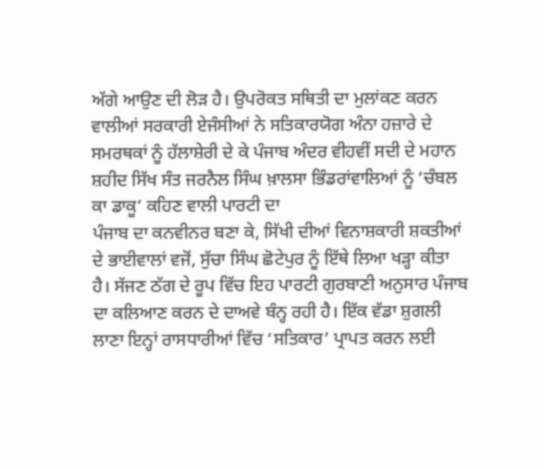ਅੱਗੇ ਆਉਣ ਦੀ ਲੋੜ ਹੈ। ਉਪਰੋਕਤ ਸਥਿਤੀ ਦਾ ਮੁਲਾਂਕਣ ਕਰਨ ਵਾਲੀਆਂ ਸਰਕਾਰੀ ਏਜੰਸੀਆਂ ਨੇ ਸਤਿਕਾਰਯੋਗ ਅੰਨਾ ਹਜ਼ਾਰੇ ਦੇ ਸਮਰਥਕਾਂ ਨੂੰ ਹੱਲਾਸ਼ੇਰੀ ਦੇ ਕੇ ਪੰਜਾਬ ਅੰਦਰ ਵੀਹਵੀਂ ਸਦੀ ਦੇ ਮਹਾਨ ਸ਼ਹੀਦ ਸਿੱਖ ਸੰਤ ਜਰਨੈਲ ਸਿੰਘ ਖ਼ਾਲਸਾ ਭਿੰਡਰਾਂਵਾਲਿਆਂ ਨੂੰ ‘ਚੰਬਲ ਕਾ ਡਾਕੂ’ ਕਹਿਣ ਵਾਲੀ ਪਾਰਟੀ ਦਾ
ਪੰਜਾਬ ਦਾ ਕਨਵੀਨਰ ਬਣਾ ਕੇ, ਸਿੱਖੀ ਦੀਆਂ ਵਿਨਾਸ਼ਕਾਰੀ ਸ਼ਕਤੀਆਂ ਦੇ ਭਾਈਵਾਲਾਂ ਵਜੋਂ, ਸੁੱਚਾ ਸਿੰਘ ਛੋਟੇਪੁਰ ਨੂੰ ਇੱਥੇ ਲਿਆ ਖੜ੍ਹਾ ਕੀਤਾ ਹੈ। ਸੱਜਣ ਠੱਗ ਦੇ ਰੂਪ ਵਿੱਚ ਇਹ ਪਾਰਟੀ ਗੁਰਬਾਣੀ ਅਨੁਸਾਰ ਪੰਜਾਬ ਦਾ ਕਲਿਆਣ ਕਰਨ ਦੇ ਦਾਅਵੇ ਬੰਨ੍ਹ ਰਹੀ ਹੈ। ਇੱਕ ਵੱਡਾ ਸ਼ੁਗਲੀ ਲਾਣਾ ਇਨ੍ਹਾਂ ਰਾਸਧਾਰੀਆਂ ਵਿੱਚ ‘ਸਤਿਕਾਰ’ ਪ੍ਰਾਪਤ ਕਰਨ ਲਈ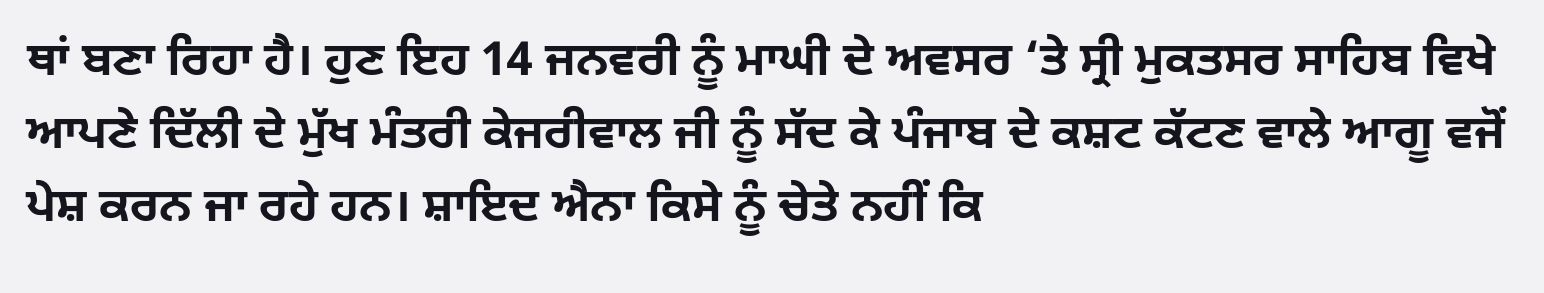ਥਾਂ ਬਣਾ ਰਿਹਾ ਹੈ। ਹੁਣ ਇਹ 14 ਜਨਵਰੀ ਨੂੰ ਮਾਘੀ ਦੇ ਅਵਸਰ ‘ਤੇ ਸ੍ਰੀ ਮੁਕਤਸਰ ਸਾਹਿਬ ਵਿਖੇ ਆਪਣੇ ਦਿੱਲੀ ਦੇ ਮੁੱਖ ਮੰਤਰੀ ਕੇਜਰੀਵਾਲ ਜੀ ਨੂੰ ਸੱਦ ਕੇ ਪੰਜਾਬ ਦੇ ਕਸ਼ਟ ਕੱਟਣ ਵਾਲੇ ਆਗੂ ਵਜੋਂ ਪੇਸ਼ ਕਰਨ ਜਾ ਰਹੇ ਹਨ। ਸ਼ਾਇਦ ਐਨਾ ਕਿਸੇ ਨੂੰ ਚੇਤੇ ਨਹੀਂ ਕਿ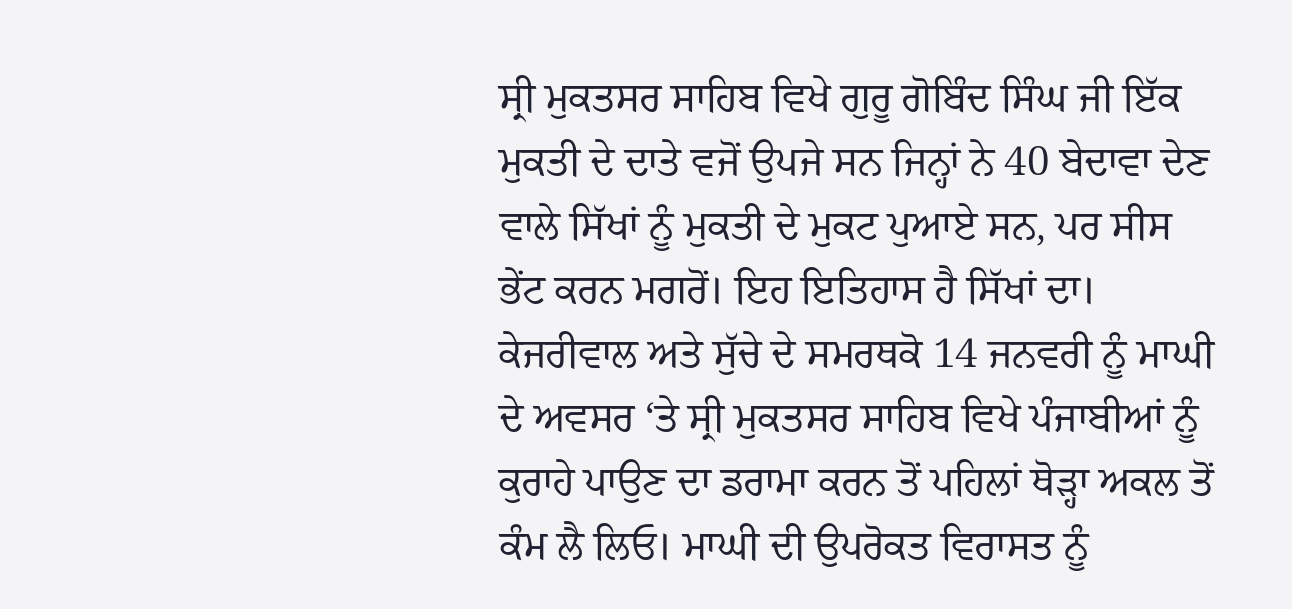ਸ੍ਰੀ ਮੁਕਤਸਰ ਸਾਹਿਬ ਵਿਖੇ ਗੁਰੂ ਗੋਬਿੰਦ ਸਿੰਘ ਜੀ ਇੱਕ ਮੁਕਤੀ ਦੇ ਦਾਤੇ ਵਜੋਂ ਉਪਜੇ ਸਨ ਜਿਨ੍ਹਾਂ ਨੇ 40 ਬੇਦਾਵਾ ਦੇਣ ਵਾਲੇ ਸਿੱਖਾਂ ਨੂੰ ਮੁਕਤੀ ਦੇ ਮੁਕਟ ਪੁਆਏ ਸਨ, ਪਰ ਸੀਸ ਭੇਂਟ ਕਰਨ ਮਗਰੋਂ। ਇਹ ਇਤਿਹਾਸ ਹੈ ਸਿੱਖਾਂ ਦਾ। ਕੇਜਰੀਵਾਲ ਅਤੇ ਸੁੱਚੇ ਦੇ ਸਮਰਥਕੋ 14 ਜਨਵਰੀ ਨੂੰ ਮਾਘੀ ਦੇ ਅਵਸਰ ‘ਤੇ ਸ੍ਰੀ ਮੁਕਤਸਰ ਸਾਹਿਬ ਵਿਖੇ ਪੰਜਾਬੀਆਂ ਨੂੰ ਕੁਰਾਹੇ ਪਾਉਣ ਦਾ ਡਰਾਮਾ ਕਰਨ ਤੋਂ ਪਹਿਲਾਂ ਥੋੜ੍ਹਾ ਅਕਲ ਤੋਂ ਕੰਮ ਲੈ ਲਿਓ। ਮਾਘੀ ਦੀ ਉਪਰੋਕਤ ਵਿਰਾਸਤ ਨੂੰ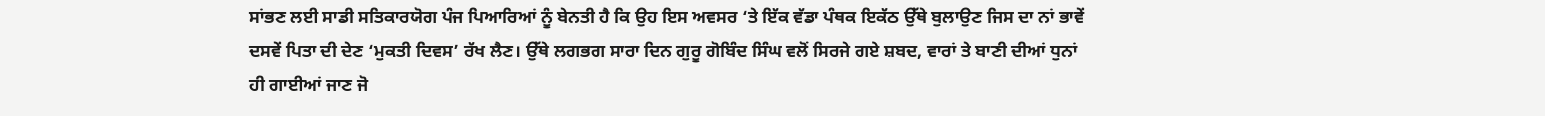ਸਾਂਭਣ ਲਈ ਸਾਡੀ ਸਤਿਕਾਰਯੋਗ ਪੰਜ ਪਿਆਰਿਆਂ ਨੂੰ ਬੇਨਤੀ ਹੈ ਕਿ ਉਹ ਇਸ ਅਵਸਰ ‘ਤੇ ਇੱਕ ਵੱਡਾ ਪੰਥਕ ਇਕੱਠ ਉੱਥੇ ਬੁਲਾਉਣ ਜਿਸ ਦਾ ਨਾਂ ਭਾਵੇਂ ਦਸਵੇਂ ਪਿਤਾ ਦੀ ਦੇਣ ‘ਮੁਕਤੀ ਦਿਵਸ’ ਰੱਖ ਲੈਣ। ਉੱਥੇ ਲਗਭਗ ਸਾਰਾ ਦਿਨ ਗੁਰੂ ਗੋਬਿੰਦ ਸਿੰਘ ਵਲੋਂ ਸਿਰਜੇ ਗਏ ਸ਼ਬਦ, ਵਾਰਾਂ ਤੇ ਬਾਣੀ ਦੀਆਂ ਧੁਨਾਂ ਹੀ ਗਾਈਆਂ ਜਾਣ ਜੋ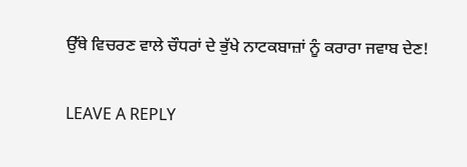ਉੱਥੇ ਵਿਚਰਣ ਵਾਲੇ ਚੌਧਰਾਂ ਦੇ ਭੁੱਖੇ ਨਾਟਕਬਾਜ਼ਾਂ ਨੂੰ ਕਰਾਰਾ ਜਵਾਬ ਦੇਣ!

LEAVE A REPLY